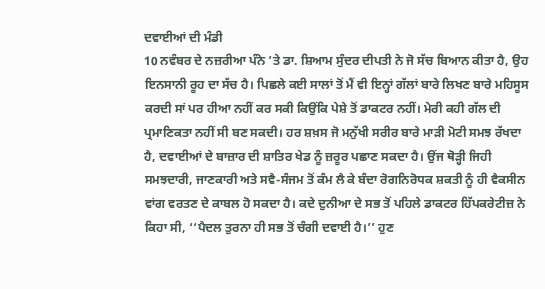ਦਵਾਈਆਂ ਦੀ ਮੰਡੀ
10 ਨਵੰਬਰ ਦੇ ਨਜ਼ਰੀਆ ਪੰਨੇ ’ਤੇ ਡਾ. ਸ਼ਿਆਮ ਸੁੰਦਰ ਦੀਪਤੀ ਨੇ ਜੋ ਸੱਚ ਬਿਆਨ ਕੀਤਾ ਹੈ, ਉਹ ਇਨਸਾਨੀ ਰੂਹ ਦਾ ਸੱਚ ਹੈ। ਪਿਛਲੇ ਕਈ ਸਾਲਾਂ ਤੋਂ ਮੈਂ ਵੀ ਇਨ੍ਹਾਂ ਗੱਲਾਂ ਬਾਰੇ ਲਿਖਣ ਬਾਰੇ ਮਹਿਸੂਸ ਕਰਦੀ ਸਾਂ ਪਰ ਹੀਆ ਨਹੀਂ ਕਰ ਸਕੀ ਕਿਉਂਕਿ ਪੇਸ਼ੇ ਤੋਂ ਡਾਕਟਰ ਨਹੀਂ। ਮੇਰੀ ਕਹੀ ਗੱਲ ਦੀ ਪ੍ਰਮਾਣਿਕਤਾ ਨਹੀਂ ਸੀ ਬਣ ਸਕਦੀ। ਹਰ ਸ਼ਖ਼ਸ ਜੋ ਮਨੁੱਖੀ ਸਰੀਰ ਬਾਰੇ ਮਾੜੀ ਮੋਟੀ ਸਮਝ ਰੱਖਦਾ ਹੈ, ਦਵਾਈਆਂ ਦੇ ਬਾਜ਼ਾਰ ਦੀ ਸ਼ਾਤਿਰ ਖੇਡ ਨੂੰ ਜ਼ਰੂਰ ਪਛਾਣ ਸਕਦਾ ਹੈ। ਉਂਜ ਥੋੜ੍ਹੀ ਜਿਹੀ ਸਮਝਦਾਰੀ, ਜਾਣਕਾਰੀ ਅਤੇ ਸਵੈ-ਸੰਜਮ ਤੋਂ ਕੰਮ ਲੈ ਕੇ ਬੰਦਾ ਰੋਗਨਿਰੋਧਕ ਸ਼ਕਤੀ ਨੂੰ ਹੀ ਵੈਕਸੀਨ ਵਾਂਗ ਵਰਤਣ ਦੇ ਕਾਬਲ ਹੋ ਸਕਦਾ ਹੈ। ਕਦੇ ਦੁਨੀਆ ਦੇ ਸਭ ਤੋਂ ਪਹਿਲੇ ਡਾਕਟਰ ਹਿੱਪਕਰੇਟੀਜ਼ ਨੇ ਕਿਹਾ ਸੀ, ‘‘ਪੈਦਲ ਤੁਰਨਾ ਹੀ ਸਭ ਤੋਂ ਚੰਗੀ ਦਵਾਈ ਹੈ।’’ ਹੁਣ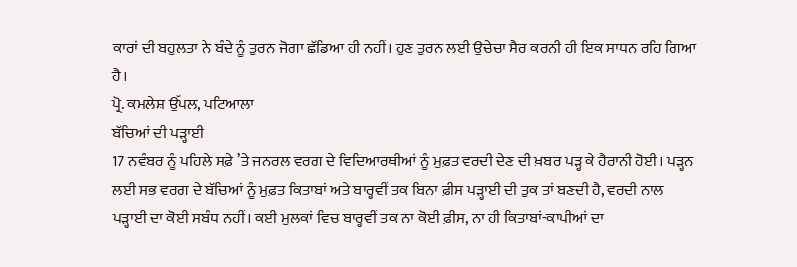ਕਾਰਾਂ ਦੀ ਬਹੁਲਤਾ ਨੇ ਬੰਦੇ ਨੂੰ ਤੁਰਨ ਜੋਗਾ ਛੱਡਿਆ ਹੀ ਨਹੀਂ। ਹੁਣ ਤੁਰਨ ਲਈ ਉਚੇਚਾ ਸੈਰ ਕਰਨੀ ਹੀ ਇਕ ਸਾਧਨ ਰਹਿ ਗਿਆ ਹੈ।
ਪ੍ਰੋ. ਕਮਲੇਸ਼ ਉੱਪਲ, ਪਟਿਆਲਾ
ਬੱਚਿਆਂ ਦੀ ਪੜ੍ਹਾਈ
17 ਨਵੰਬਰ ਨੂੰ ਪਹਿਲੇ ਸਫ਼ੇ ’ਤੇ ਜਨਰਲ ਵਰਗ ਦੇ ਵਿਦਿਆਰਥੀਆਂ ਨੂੰ ਮੁਫ਼ਤ ਵਰਦੀ ਦੇਣ ਦੀ ਖ਼ਬਰ ਪੜ੍ਹ ਕੇ ਹੈਰਾਨੀ ਹੋਈ। ਪੜ੍ਹਨ ਲਈ ਸਭ ਵਰਗ ਦੇ ਬੱਚਿਆਂ ਨੂੰ ਮੁਫ਼ਤ ਕਿਤਾਬਾਂ ਅਤੇ ਬਾਰ੍ਹਵੀਂ ਤਕ ਬਿਨਾ ਫ਼ੀਸ ਪੜ੍ਹਾਈ ਦੀ ਤੁਕ ਤਾਂ ਬਣਦੀ ਹੈ, ਵਰਦੀ ਨਾਲ ਪੜ੍ਹਾਈ ਦਾ ਕੋਈ ਸਬੰਧ ਨਹੀਂ। ਕਈ ਮੁਲਕਾਂ ਵਿਚ ਬਾਰ੍ਹਵੀਂ ਤਕ ਨਾ ਕੋਈ ਫ਼ੀਸ, ਨਾ ਹੀ ਕਿਤਾਬਾਂ-ਕਾਪੀਆਂ ਦਾ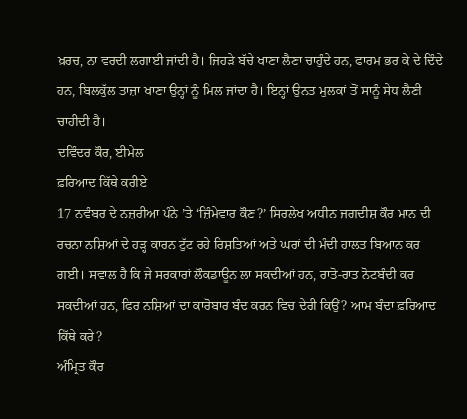ਖ਼ਰਚ, ਨਾ ਵਰਦੀ ਲਗਾਈ ਜਾਂਦੀ ਹੈ। ਜਿਹੜੇ ਬੱਚੇ ਖਾਣਾ ਲੈਣਾ ਚਾਹੁੰਦੇ ਹਨ, ਫਾਰਮ ਭਰ ਕੇ ਦੇ ਦਿੰਦੇ ਹਨ, ਬਿਲਕੁੱਲ ਤਾਜ਼ਾ ਖਾਣਾ ਉਨ੍ਹਾਂ ਨੂੰ ਮਿਲ ਜਾਂਦਾ ਹੈ। ਇਨ੍ਹਾਂ ਉਨਤ ਮੁਲਕਾਂ ਤੋਂ ਸਾਨੂੰ ਸੇਧ ਲੈਣੀ ਚਾਹੀਦੀ ਹੈ।
ਦਵਿੰਦਰ ਕੌਰ, ਈਮੇਲ
ਫ਼ਰਿਆਦ ਕਿੱਥੇ ਕਰੀਏ
17 ਨਵੰਬਰ ਦੇ ਨਜ਼ਰੀਆ ਪੰਨੇ ’ਤੇ ‘ਜ਼ਿੰਮੇਵਾਰ ਕੌਣ?’ ਸਿਰਲੇਖ ਅਧੀਨ ਜਗਦੀਸ਼ ਕੌਰ ਮਾਨ ਦੀ ਰਚਨਾ ਨਸ਼ਿਆਂ ਦੇ ਹੜ੍ਹ ਕਾਰਨ ਟੁੱਟ ਰਹੇ ਰਿਸ਼ਤਿਆਂ ਅਤੇ ਘਰਾਂ ਦੀ ਮੰਦੀ ਹਾਲਤ ਬਿਆਨ ਕਰ ਗਈ। ਸਵਾਲ ਹੈ ਕਿ ਜੇ ਸਰਕਾਰਾਂ ਲੌਕਡਾਊਨ ਲਾ ਸਕਦੀਆਂ ਹਨ, ਰਾਤੋ-ਰਾਤ ਨੋਟਬੰਦੀ ਕਰ ਸਕਦੀਆਂ ਹਨ, ਫਿਰ ਨਸ਼ਿਆਂ ਦਾ ਕਾਰੋਬਾਰ ਬੰਦ ਕਰਨ ਵਿਚ ਦੇਰੀ ਕਿਉਂ? ਆਮ ਬੰਦਾ ਫ਼ਰਿਆਦ ਕਿੱਥੇ ਕਰੇ?
ਅੰਮ੍ਰਿਤ ਕੌਰ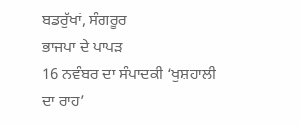ਬਡਰੁੱਖਾਂ, ਸੰਗਰੂਰ
ਭਾਜਪਾ ਦੇ ਪਾਪੜ
16 ਨਵੰਬਰ ਦਾ ਸੰਪਾਦਕੀ ‘ਖੁਸ਼ਹਾਲੀ ਦਾ ਰਾਹ’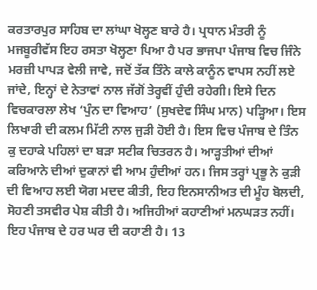ਕਰਤਾਰਪੁਰ ਸਾਹਿਬ ਦਾ ਲਾਂਘਾ ਖੋਲ੍ਹਣ ਬਾਰੇ ਹੈ। ਪ੍ਰਧਾਨ ਮੰਤਰੀ ਨੂੰ ਮਜਬੂਰੀਵੱਸ ਇਹ ਰਸਤਾ ਖੋਲ੍ਹਣਾ ਪਿਆ ਹੈ ਪਰ ਭਾਜਪਾ ਪੰਜਾਬ ਵਿਚ ਜਿੰਨੇ ਮਰਜ਼ੀ ਪਾਪੜ ਵੇਲੀ ਜਾਵੇ, ਜਦੋਂ ਤੱਕ ਤਿੰਨੇ ਕਾਲੇ ਕਾਨੂੰਨ ਵਾਪਸ ਨਹੀਂ ਲਏ ਜਾਂਦੇ, ਇਨ੍ਹਾਂ ਦੇ ਨੇਤਾਵਾਂ ਨਾਲ ਜੱਗੋਂ ਤੇਰ੍ਹਵੀਂ ਹੁੰਦੀ ਰਹੇਗੀ। ਇਸੇ ਦਿਨ ਵਿਚਕਾਰਲਾ ਲੇਖ ‘ਪੁੰਨ ਦਾ ਵਿਆਹ’ (ਸੁਖਦੇਵ ਸਿੰਘ ਮਾਨ) ਪੜ੍ਹਿਆ। ਇਸ ਲਿਖਾਰੀ ਦੀ ਕਲਮ ਮਿੱਟੀ ਨਾਲ ਜੁੜੀ ਹੋਈ ਹੈ। ਇਸ ਵਿਚ ਪੰਜਾਬ ਦੇ ਤਿੰਨ ਕੁ ਦਹਾਕੇ ਪਹਿਲਾਂ ਦਾ ਬੜਾ ਸਟੀਕ ਚਿਤਰਨ ਹੈ। ਆੜ੍ਹਤੀਆਂ ਦੀਆਂ ਕਰਿਆਨੇ ਦੀਆਂ ਦੁਕਾਨਾਂ ਵੀ ਆਮ ਹੁੰਦੀਆਂ ਹਨ। ਜਿਸ ਤਰ੍ਹਾਂ ਪ੍ਰਭੂ ਨੇ ਕੁੜੀ ਦੀ ਵਿਆਹ ਲਈ ਯੋਗ ਮਦਦ ਕੀਤੀ, ਇਹ ਇਨਸਾਨੀਅਤ ਦੀ ਮੂੰਹ ਬੋਲਦੀ, ਸੋਹਣੀ ਤਸਵੀਰ ਪੇਸ਼ ਕੀਤੀ ਹੈ। ਅਜਿਹੀਆਂ ਕਹਾਣੀਆਂ ਮਨਘੜਤ ਨਹੀਂ। ਇਹ ਪੰਜਾਬ ਦੇ ਹਰ ਘਰ ਦੀ ਕਹਾਣੀ ਹੈ। 13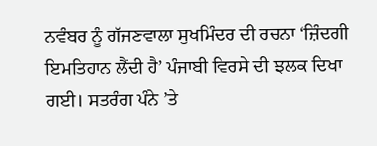ਨਵੰਬਰ ਨੂੰ ਗੱਜਣਵਾਲਾ ਸੁਖਮਿੰਦਰ ਦੀ ਰਚਨਾ ‘ਜ਼ਿੰਦਗੀ ਇਮਤਿਹਾਨ ਲੈਂਦੀ ਹੈ’ ਪੰਜਾਬੀ ਵਿਰਸੇ ਦੀ ਝਲਕ ਦਿਖਾ ਗਈ। ਸਤਰੰਗ ਪੰਨੇ ’ਤੇ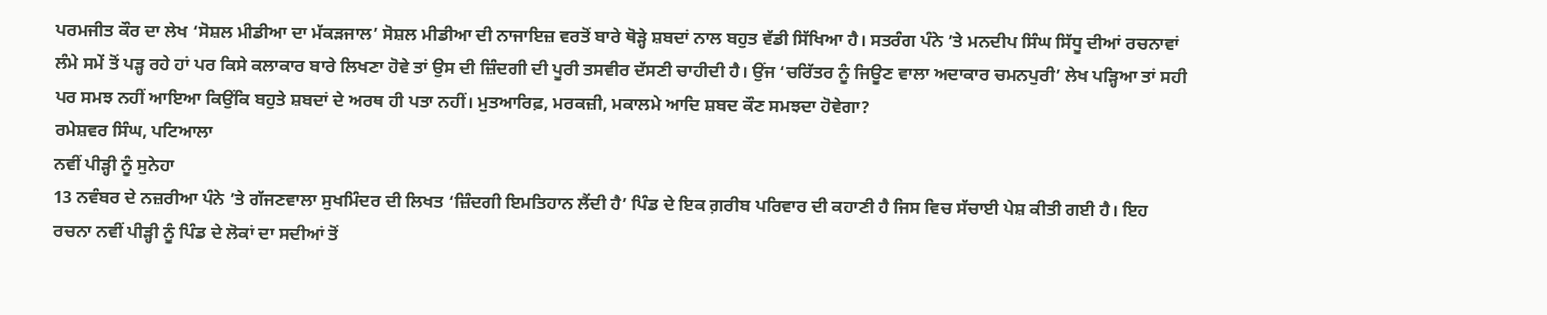ਪਰਮਜੀਤ ਕੌਰ ਦਾ ਲੇਖ ‘ਸੋਸ਼ਲ ਮੀਡੀਆ ਦਾ ਮੱਕੜਜਾਲ’ ਸੋਸ਼ਲ ਮੀਡੀਆ ਦੀ ਨਾਜਾਇਜ਼ ਵਰਤੋਂ ਬਾਰੇ ਥੋੜ੍ਹੇ ਸ਼ਬਦਾਂ ਨਾਲ ਬਹੁਤ ਵੱਡੀ ਸਿੱਖਿਆ ਹੈ। ਸਤਰੰਗ ਪੰਨੇ ’ਤੇ ਮਨਦੀਪ ਸਿੰਘ ਸਿੱਧੂ ਦੀਆਂ ਰਚਨਾਵਾਂ ਲੰਮੇ ਸਮੇਂ ਤੋਂ ਪੜ੍ਹ ਰਹੇ ਹਾਂ ਪਰ ਕਿਸੇ ਕਲਾਕਾਰ ਬਾਰੇ ਲਿਖਣਾ ਹੋਵੇ ਤਾਂ ਉਸ ਦੀ ਜ਼ਿੰਦਗੀ ਦੀ ਪੂਰੀ ਤਸਵੀਰ ਦੱਸਣੀ ਚਾਹੀਦੀ ਹੈ। ਉਂਜ ‘ਚਰਿੱਤਰ ਨੂੰ ਜਿਊਣ ਵਾਲਾ ਅਦਾਕਾਰ ਚਮਨਪੁਰੀ’ ਲੇਖ ਪੜ੍ਹਿਆ ਤਾਂ ਸਹੀ ਪਰ ਸਮਝ ਨਹੀਂ ਆਇਆ ਕਿਉਂਕਿ ਬਹੁਤੇ ਸ਼ਬਦਾਂ ਦੇ ਅਰਥ ਹੀ ਪਤਾ ਨਹੀਂ। ਮੁਤਆਰਿਫ਼, ਮਰਕਜ਼ੀ, ਮਕਾਲਮੇ ਆਦਿ ਸ਼ਬਦ ਕੌਣ ਸਮਝਦਾ ਹੋਵੇਗਾ?
ਰਮੇਸ਼ਵਰ ਸਿੰਘ, ਪਟਿਆਲਾ
ਨਵੀਂ ਪੀੜ੍ਹੀ ਨੂੰ ਸੁਨੇਹਾ
13 ਨਵੰਬਰ ਦੇ ਨਜ਼ਰੀਆ ਪੰਨੇ ’ਤੇ ਗੱਜਣਵਾਲਾ ਸੁਖਮਿੰਦਰ ਦੀ ਲਿਖਤ ‘ਜ਼ਿੰਦਗੀ ਇਮਤਿਹਾਨ ਲੈਂਦੀ ਹੈ’ ਪਿੰਡ ਦੇ ਇਕ ਗ਼ਰੀਬ ਪਰਿਵਾਰ ਦੀ ਕਹਾਣੀ ਹੈ ਜਿਸ ਵਿਚ ਸੱਚਾਈ ਪੇਸ਼ ਕੀਤੀ ਗਈ ਹੈ। ਇਹ ਰਚਨਾ ਨਵੀਂ ਪੀੜ੍ਹੀ ਨੂੰ ਪਿੰਡ ਦੇ ਲੋਕਾਂ ਦਾ ਸਦੀਆਂ ਤੋਂ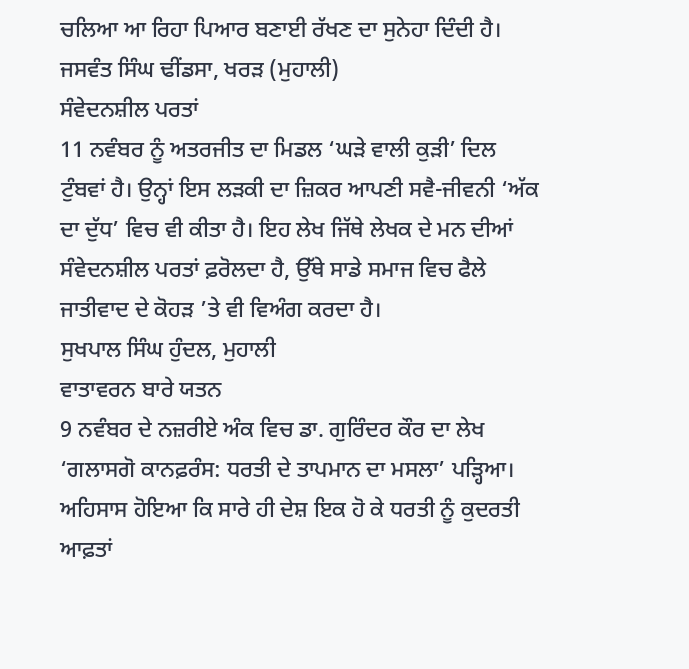ਚਲਿਆ ਆ ਰਿਹਾ ਪਿਆਰ ਬਣਾਈ ਰੱਖਣ ਦਾ ਸੁਨੇਹਾ ਦਿੰਦੀ ਹੈ।
ਜਸਵੰਤ ਸਿੰਘ ਢੀਂਡਸਾ, ਖਰੜ (ਮੁਹਾਲੀ)
ਸੰਵੇਦਨਸ਼ੀਲ ਪਰਤਾਂ
11 ਨਵੰਬਰ ਨੂੰ ਅਤਰਜੀਤ ਦਾ ਮਿਡਲ ‘ਘੜੇ ਵਾਲੀ ਕੁੜੀ’ ਦਿਲ ਟੁੰਬਵਾਂ ਹੈ। ਉਨ੍ਹਾਂ ਇਸ ਲੜਕੀ ਦਾ ਜ਼ਿਕਰ ਆਪਣੀ ਸਵੈ-ਜੀਵਨੀ ‘ਅੱਕ ਦਾ ਦੁੱਧ’ ਵਿਚ ਵੀ ਕੀਤਾ ਹੈ। ਇਹ ਲੇਖ ਜਿੱਥੇ ਲੇਖਕ ਦੇ ਮਨ ਦੀਆਂ ਸੰਵੇਦਨਸ਼ੀਲ ਪਰਤਾਂ ਫ਼ਰੋਲਦਾ ਹੈ, ਉੱਥੇ ਸਾਡੇ ਸਮਾਜ ਵਿਚ ਫੈਲੇ ਜਾਤੀਵਾਦ ਦੇ ਕੋਹੜ ’ਤੇ ਵੀ ਵਿਅੰਗ ਕਰਦਾ ਹੈ।
ਸੁਖਪਾਲ ਸਿੰਘ ਹੁੰਦਲ, ਮੁਹਾਲੀ
ਵਾਤਾਵਰਨ ਬਾਰੇ ਯਤਨ
9 ਨਵੰਬਰ ਦੇ ਨਜ਼ਰੀਏ ਅੰਕ ਵਿਚ ਡਾ. ਗੁਰਿੰਦਰ ਕੌਰ ਦਾ ਲੇਖ ‘ਗਲਾਸਗੋ ਕਾਨਫ਼ਰੰਸ: ਧਰਤੀ ਦੇ ਤਾਪਮਾਨ ਦਾ ਮਸਲਾ’ ਪੜ੍ਹਿਆ। ਅਹਿਸਾਸ ਹੋਇਆ ਕਿ ਸਾਰੇ ਹੀ ਦੇਸ਼ ਇਕ ਹੋ ਕੇ ਧਰਤੀ ਨੂੰ ਕੁਦਰਤੀ ਆਫ਼ਤਾਂ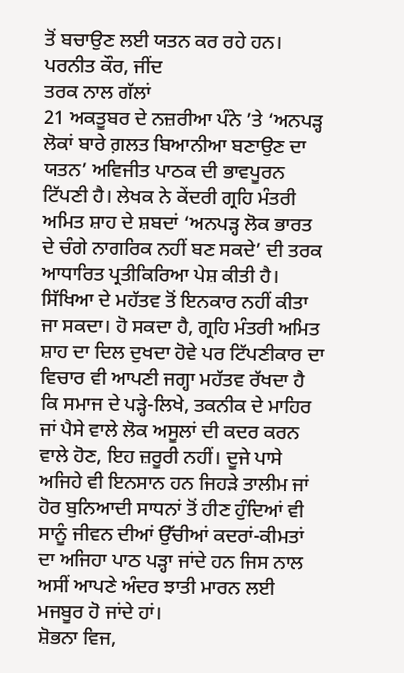ਤੋਂ ਬਚਾਉਣ ਲਈ ਯਤਨ ਕਰ ਰਹੇ ਹਨ।
ਪਰਨੀਤ ਕੌਰ, ਜੀਂਦ
ਤਰਕ ਨਾਲ ਗੱਲਾਂ
21 ਅਕਤੂਬਰ ਦੇ ਨਜ਼ਰੀਆ ਪੰਨੇ ’ਤੇ ‘ਅਨਪੜ੍ਹ ਲੋਕਾਂ ਬਾਰੇ ਗ਼ਲਤ ਬਿਆਨੀਆ ਬਣਾਉਣ ਦਾ ਯਤਨ’ ਅਵਿਜੀਤ ਪਾਠਕ ਦੀ ਭਾਵਪੂਰਨ ਟਿੱਪਣੀ ਹੈ। ਲੇਖਕ ਨੇ ਕੇਂਦਰੀ ਗ੍ਰਹਿ ਮੰਤਰੀ ਅਮਿਤ ਸ਼ਾਹ ਦੇ ਸ਼ਬਦਾਂ ‘ਅਨਪੜ੍ਹ ਲੋਕ ਭਾਰਤ ਦੇ ਚੰਗੇ ਨਾਗਰਿਕ ਨਹੀਂ ਬਣ ਸਕਦੇ’ ਦੀ ਤਰਕ ਆਧਾਰਿਤ ਪ੍ਰਤੀਕਿਰਿਆ ਪੇਸ਼ ਕੀਤੀ ਹੈ। ਸਿੱਖਿਆ ਦੇ ਮਹੱਤਵ ਤੋਂ ਇਨਕਾਰ ਨਹੀਂ ਕੀਤਾ ਜਾ ਸਕਦਾ। ਹੋ ਸਕਦਾ ਹੈ, ਗ੍ਰਹਿ ਮੰਤਰੀ ਅਮਿਤ ਸ਼ਾਹ ਦਾ ਦਿਲ ਦੁਖਦਾ ਹੋਵੇ ਪਰ ਟਿੱਪਣੀਕਾਰ ਦਾ ਵਿਚਾਰ ਵੀ ਆਪਣੀ ਜਗ੍ਹਾ ਮਹੱਤਵ ਰੱਖਦਾ ਹੈ ਕਿ ਸਮਾਜ ਦੇ ਪੜ੍ਹੇ-ਲਿਖੇ, ਤਕਨੀਕ ਦੇ ਮਾਹਿਰ ਜਾਂ ਪੈਸੇ ਵਾਲੇ ਲੋਕ ਅਸੂਲਾਂ ਦੀ ਕਦਰ ਕਰਨ ਵਾਲੇ ਹੋਣ, ਇਹ ਜ਼ਰੂਰੀ ਨਹੀਂ। ਦੂਜੇ ਪਾਸੇ ਅਜਿਹੇ ਵੀ ਇਨਸਾਨ ਹਨ ਜਿਹੜੇ ਤਾਲੀਮ ਜਾਂ ਹੋਰ ਬੁਨਿਆਦੀ ਸਾਧਨਾਂ ਤੋਂ ਹੀਣ ਹੁੰਦਿਆਂ ਵੀ ਸਾਨੂੰ ਜੀਵਨ ਦੀਆਂ ਉੱਚੀਆਂ ਕਦਰਾਂ-ਕੀਮਤਾਂ ਦਾ ਅਜਿਹਾ ਪਾਠ ਪੜ੍ਹਾ ਜਾਂਦੇ ਹਨ ਜਿਸ ਨਾਲ ਅਸੀਂ ਆਪਣੇ ਅੰਦਰ ਝਾਤੀ ਮਾਰਨ ਲਈ ਮਜਬੂਰ ਹੋ ਜਾਂਦੇ ਹਾਂ।
ਸ਼ੋਭਨਾ ਵਿਜ,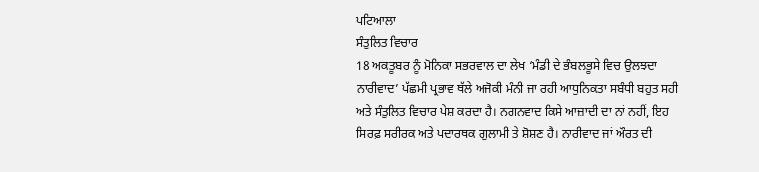ਪਟਿਆਲਾ
ਸੰਤੁਲਿਤ ਵਿਚਾਰ
18 ਅਕਤੂਬਰ ਨੂੰ ਮੋਨਿਕਾ ਸਭਰਵਾਲ ਦਾ ਲੇਖ ‘ਮੰਡੀ ਦੇ ਭੰਬਲਭੂਸੇ ਵਿਚ ਉਲਝਦਾ ਨਾਰੀਵਾਦ’ ਪੱਛਮੀ ਪ੍ਰਭਾਵ ਥੱਲੇ ਅਜੋਕੀ ਮੰਨੀ ਜਾ ਰਹੀ ਆਧੁਨਿਕਤਾ ਸਬੰਧੀ ਬਹੁਤ ਸਹੀ ਅਤੇ ਸੰਤੁਲਿਤ ਵਿਚਾਰ ਪੇਸ਼ ਕਰਦਾ ਹੈ। ਨਗਨਵਾਦ ਕਿਸੇ ਆਜ਼ਾਦੀ ਦਾ ਨਾਂ ਨਹੀਂ, ਇਹ ਸਿਰਫ਼ ਸਰੀਰਕ ਅਤੇ ਪਦਾਰਥਕ ਗੁਲਾਮੀ ਤੇ ਸ਼ੋਸ਼ਣ ਹੈ। ਨਾਰੀਵਾਦ ਜਾਂ ਔਰਤ ਦੀ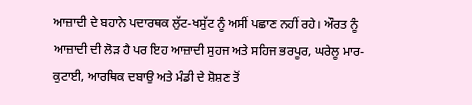ਆਜ਼ਾਦੀ ਦੇ ਬਹਾਨੇ ਪਦਾਰਥਕ ਲੁੱਟ-ਖਸੁੱਟ ਨੂੰ ਅਸੀਂ ਪਛਾਣ ਨਹੀਂ ਰਹੇ। ਔਰਤ ਨੂੰ ਆਜ਼ਾਦੀ ਦੀ ਲੋੜ ਹੈ ਪਰ ਇਹ ਆਜ਼ਾਦੀ ਸੁਹਜ ਅਤੇ ਸਹਿਜ ਭਰਪੂਰ, ਘਰੇਲੂ ਮਾਰ-ਕੁਟਾਈ, ਆਰਥਿਕ ਦਬਾਉ ਅਤੇ ਮੰਡੀ ਦੇ ਸ਼ੋਸ਼ਣ ਤੋਂ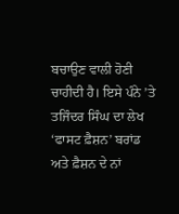ਬਚਾਉਣ ਵਾਲੀ ਹੋਣੀ ਚਾਹੀਦੀ ਹੈ। ਇਸੇ ਪੰਨੇ ’ਤੇ ਤਜਿੰਦਰ ਸਿੰਘ ਦਾ ਲੇਖ ‘ਫਾਸਟ ਫ਼ੈਸ਼ਨ’ ਬਰਾਂਡ ਅਤੇ ਫ਼ੈਸ਼ਨ ਦੇ ਨਾਂ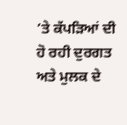’ਤੇ ਕੱਪੜਿਆਂ ਦੀ ਹੋ ਰਹੀ ਦੁਰਗਤ ਅਤੇ ਮੁਲਕ ਦੇ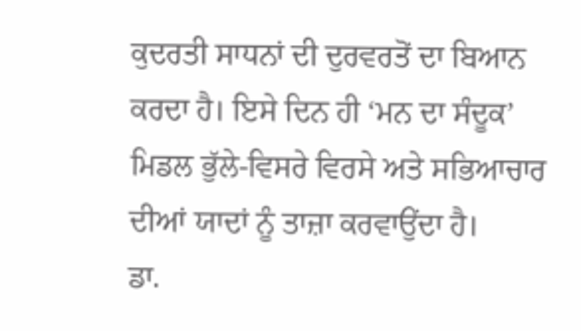ਕੁਦਰਤੀ ਸਾਧਨਾਂ ਦੀ ਦੁਰਵਰਤੋਂ ਦਾ ਬਿਆਨ ਕਰਦਾ ਹੈ। ਇਸੇ ਦਿਨ ਹੀ ‘ਮਨ ਦਾ ਸੰਦੂਕ’ ਮਿਡਲ ਭੁੱਲੇ-ਵਿਸਰੇ ਵਿਰਸੇ ਅਤੇ ਸਭਿਆਚਾਰ ਦੀਆਂ ਯਾਦਾਂ ਨੂੰ ਤਾਜ਼ਾ ਕਰਵਾਉਂਦਾ ਹੈ।
ਡਾ.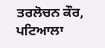ਤਰਲੋਚਨ ਕੌਰ, ਪਟਿਆਲਾ